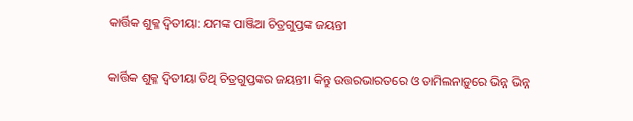କାର୍ତ୍ତିକ ଶୁକ୍ଳ ଦ୍ୱିତୀୟା: ଯମଙ୍କ ପାଞ୍ଜିଆ ଚିତ୍ରଗୁପ୍ତଙ୍କ ଜୟନ୍ତୀ

କାର୍ତ୍ତିକ ଶୁକ୍ଳ ଦ୍ୱିତୀୟା ତିଥି ଚିତ୍ରଗୁପ୍ତଙ୍କର ଜୟନ୍ତୀ। କିନ୍ତୁ ଉତ୍ତରଭାରତରେ ଓ ତାମିଲନାଡ଼ୁରେ ଭିନ୍ନ ଭିନ୍ନ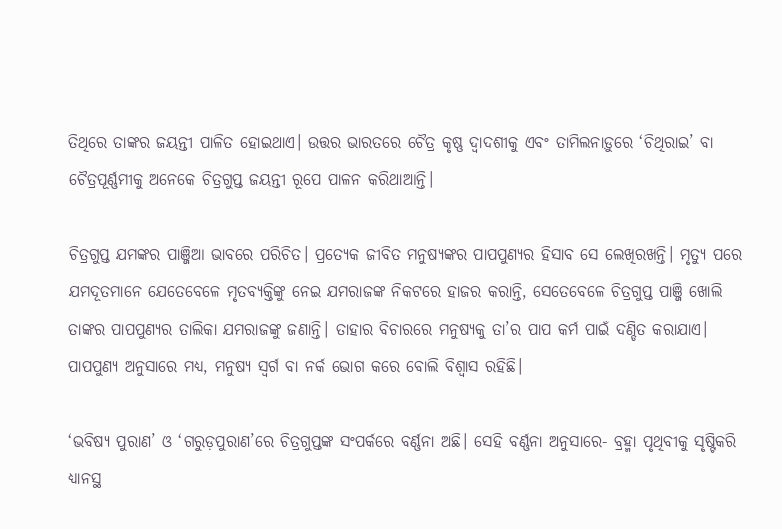ତିଥିରେ ତାଙ୍କର ଜୟନ୍ତୀ ପାଳିତ ହୋଇଥାଏ। ଉତ୍ତର ଭାରତରେ ଚୈତ୍ର କୃଷ୍ଣ ଦ୍ୱାଦଶୀକୁ ଏବଂ ତାମିଲନାଡ଼ୁରେ ‘ଚିଥିରାଇ’ ବା ଚୈତ୍ରପୂର୍ଣ୍ଣମୀକୁ ଅନେକେ ଚିତ୍ରଗୁପ୍ତ ଜୟନ୍ତୀ ରୂପେ ପାଳନ କରିଥାଆନ୍ତି।

ଚିତ୍ରଗୁପ୍ତ ଯମଙ୍କର ପାଞ୍ଜିଆ ଭାବରେ ପରିଚିତ। ପ୍ରତ୍ୟେକ ଜୀବିତ ମନୁଷ୍ୟଙ୍କର ପାପପୁଣ୍ୟର ହିସାବ ସେ ଲେଖିରଖନ୍ତି। ମୃତ୍ୟୁ ପରେ ଯମଦୂତମାନେ ଯେତେବେଳେ ମୃତବ୍ୟକ୍ତିଙ୍କୁ ନେଇ ଯମରାଜଙ୍କ ନିକଟରେ ହାଜର କରାନ୍ତି, ସେତେବେଳେ ଚିତ୍ରଗୁପ୍ତ ପାଞ୍ଜି ଖୋଲି ତାଙ୍କର ପାପପୁଣ୍ୟର ତାଲିକା ଯମରାଜଙ୍କୁ ଜଣାନ୍ତି। ତାହାର ବିଚାରରେ ମନୁଷ୍ୟକୁ ତା’ର ପାପ କର୍ମ ପାଇଁ ଦଣ୍ଡିତ କରାଯାଏ। ପାପପୁଣ୍ୟ ଅନୁସାରେ ମଧ୍ୟ, ମନୁଷ୍ୟ ସ୍ୱର୍ଗ ବା ନର୍କ ଭୋଗ କରେ ବୋଲି ବିଶ୍ୱାସ ରହିଛି।

‘ଭବିଷ୍ୟ ପୁରାଣ’ ଓ ‘ଗରୁଡ଼ପୁରାଣ’ରେ ଚିତ୍ରଗୁପ୍ତଙ୍କ ସଂପର୍କରେ ବର୍ଣ୍ଣନା ଅଛି। ସେହି ବର୍ଣ୍ଣନା ଅନୁସାରେ- ବ୍ରହ୍ମା ପୃଥିବୀକୁ ସୃଷ୍ଟିକରି ଧ୍ୟାନସ୍ଥ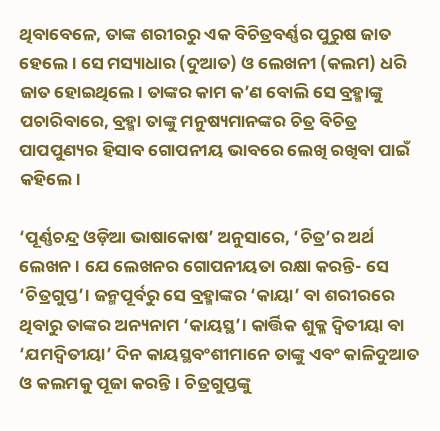ଥିବାବେଳେ, ତାଙ୍କ ଶରୀରରୁ ଏକ ବିଚିତ୍ରବର୍ଣ୍ଣର ପୁରୁଷ ଜାତ ହେଲେ। ସେ ମସ୍ୟାଧାର (ଦୁଆତ) ଓ ଲେଖନୀ (କଲମ) ଧରି ଜାତ ହୋଇଥିଲେ। ତାଙ୍କର କାମ କ’ଣ ବୋଲି ସେ ବ୍ରହ୍ମାଙ୍କୁ ପଚାରିବାରେ, ବ୍ରହ୍ମା ତାଙ୍କୁ ମନୁଷ୍ୟମାନଙ୍କର ଚିତ୍ର ବିଚିତ୍ର ପାପପୁଣ୍ୟର ହିସାବ ଗୋପନୀୟ ଭାବରେ ଲେଖି ରଖିବା ପାଇଁ କହିଲେ।

‘ପୂର୍ଣ୍ଣଚନ୍ଦ୍ର ଓଡ଼ିଆ ଭାଷାକୋଷ’ ଅନୁସାରେ, ‘ଚିତ୍ର’ର ଅର୍ଥ ଲେଖନ। ଯେ ଲେଖନର ଗୋପନୀୟତା ରକ୍ଷା କରନ୍ତି- ସେ ‘ଚିତ୍ରଗୁପ୍ତ’। ଜନ୍ମପୂର୍ବରୁ ସେ ବ୍ରହ୍ମାଙ୍କର ‘କାୟା’ ବା ଶରୀରରେ ଥିବାରୁ ତାଙ୍କର ଅନ୍ୟନାମ ‘କାୟସ୍ଥ’। କାର୍ତ୍ତିକ ଶୁକ୍ଳ ଦ୍ୱିତୀୟା ବା ‘ଯମଦ୍ୱିତୀୟା’ ଦିନ କାୟସ୍ଥବଂଶୀମାନେ ତାଙ୍କୁ ଏବଂ କାଳିଦୁଆତ ଓ କଲମକୁ ପୂଜା କରନ୍ତି। ଚିତ୍ରଗୁପ୍ତଙ୍କୁ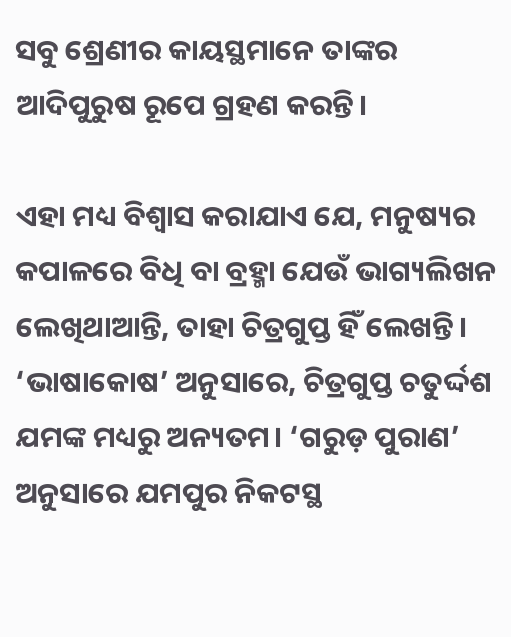ସବୁ ଶ୍ରେଣୀର କାୟସ୍ଥମାନେ ତାଙ୍କର ଆଦିପୁରୁଷ ରୂପେ ଗ୍ରହଣ କରନ୍ତି।

ଏହା ମଧ୍ୟ ବିଶ୍ୱାସ କରାଯାଏ ଯେ, ମନୁଷ୍ୟର କପାଳରେ ବିଧି ବା ବ୍ରହ୍ମା ଯେଉଁ ଭାଗ୍ୟଲିଖନ ଲେଖିଥାଆନ୍ତି, ତାହା ଚିତ୍ରଗୁପ୍ତ ହିଁ ଲେଖନ୍ତି। ‘ଭାଷାକୋଷ’ ଅନୁସାରେ, ଚିତ୍ରଗୁପ୍ତ ଚତୁର୍ଦ୍ଦଶ ଯମଙ୍କ ମଧ୍ୟରୁ ଅନ୍ୟତମ। ‘ଗରୁଡ଼ ପୁରାଣ’ ଅନୁସାରେ ଯମପୁର ନିକଟସ୍ଥ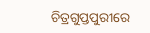ଚିତ୍ରଗୁପ୍ତପୁରୀରେ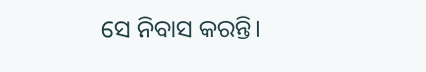ସେ ନିବାସ କରନ୍ତି।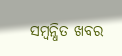ସମ୍ବନ୍ଧିତ ଖବର